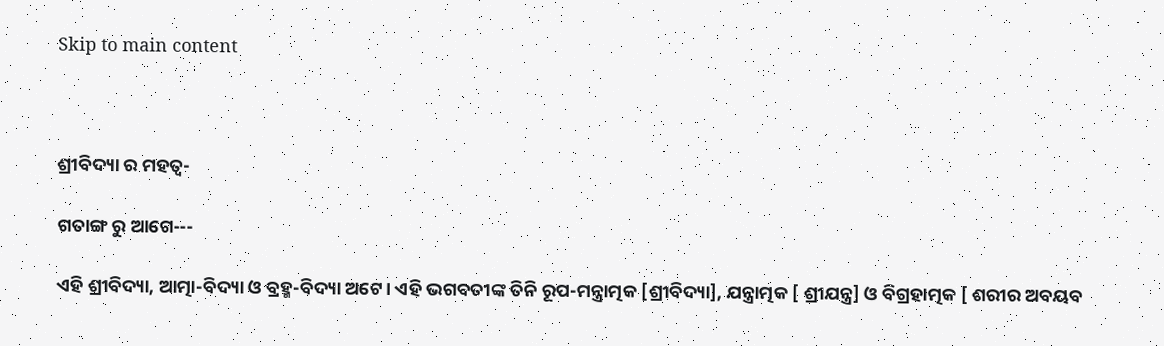Skip to main content



ଶ୍ରୀବିଦ୍ୟା ର ମହତ୍ଵ-

ଗତାଙ୍ଗ ରୁ ଆଗେ---

ଏହି ଶ୍ରୀବିଦ୍ୟା, ଆତ୍ମା-ବିଦ୍ୟା ଓ ବ୍ରହ୍ମ-ବିଦ୍ୟା ଅଟେ। ଏହି ଭଗବତୀଙ୍କ ତିନି ରୂପ-ମନ୍ତ୍ରାତ୍ମକ [ଶ୍ରୀବିଦ୍ୟା], ଯନ୍ତ୍ରାତ୍ମକ [ ଶ୍ରୀଯନ୍ତ୍ର] ଓ ବିଗ୍ରହାତ୍ମକ [ ଶରୀର ଅବୟବ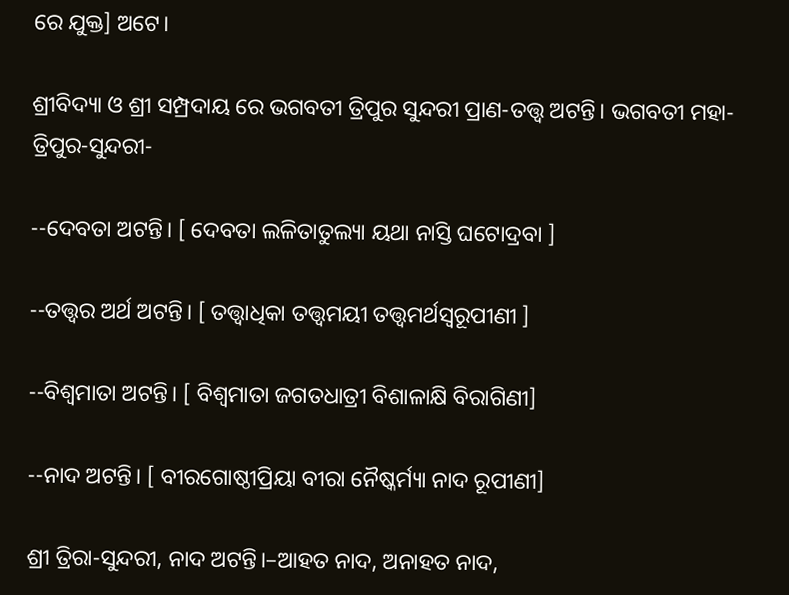ରେ ଯୁକ୍ତ] ଅଟେ।

ଶ୍ରୀବିଦ୍ୟା ଓ ଶ୍ରୀ ସମ୍ପ୍ରଦାୟ ରେ ଭଗବତୀ ତ୍ରିପୁର ସୁନ୍ଦରୀ ପ୍ରାଣ-ତତ୍ତ୍ଵ ଅଟନ୍ତି। ଭଗବତୀ ମହା-ତ୍ରିପୁର-ସୁନ୍ଦରୀ-

--ଦେବତା ଅଟନ୍ତି। [ ଦେବତା ଲଳିତାତୁଲ୍ୟା ୟଥା ନାସ୍ତି ଘଟୋଦ୍ରବା ]

--ତତ୍ତ୍ଵର ଅର୍ଥ ଅଟନ୍ତି। [ ତତ୍ତ୍ବାଧିକା ତତ୍ତ୍ଵମୟୀ ତତ୍ତ୍ଵମର୍ଥସ୍ବରୂପୀଣୀ ]

--ବିଶ୍ଵମାତା ଅଟନ୍ତି। [ ବିଶ୍ଵମାତା ଜଗତଧାତ୍ରୀ ବିଶାଳାକ୍ଷି ବିରାଗିଣୀ]

--ନାଦ ଅଟନ୍ତି। [ ବୀରଗୋଷ୍ଠୀପ୍ରିୟା ବୀରା ନୈଷ୍କର୍ମ୍ୟା ନାଦ ରୂପୀଣୀ]

ଶ୍ରୀ ତ୍ରିରା-ସୁନ୍ଦରୀ, ନାଦ ଅଟନ୍ତି।–ଆହତ ନାଦ, ଅନାହତ ନାଦ,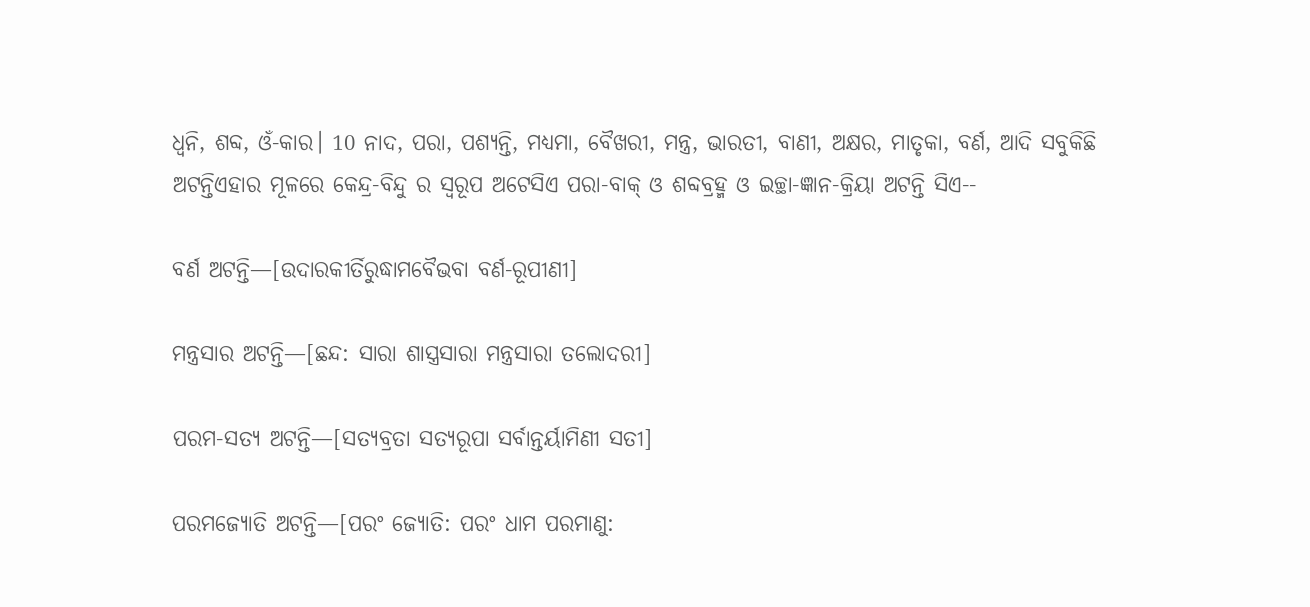ଧ୍ୱନି, ଶବ୍ଦ, ଓଁ-କାର। 10 ନାଦ, ପରା, ପଶ୍ୟନ୍ତି, ମଧ୍ୟମା, ବୈଖରୀ, ମନ୍ତ୍ର, ଭାରତୀ, ବାଣୀ, ଅକ୍ଷର, ମାତୃକା, ବର୍ଣ, ଆଦି ସବୁକିଛି ଅଟନ୍ତିଏହାର ମୂଳରେ କେନ୍ଦ୍ର-ବିନ୍ଦୁ ର ସ୍ୱରୂପ ଅଟେସିଏ ପରା-ବାକ୍ ଓ ଶବ୍ଦବ୍ରହ୍ମ ଓ ଇଚ୍ଛା-ଜ୍ଞାନ-କ୍ରିୟା ଅଟନ୍ତି ସିଏ--

ବର୍ଣ ଅଟନ୍ତି—[ଉଦାରକୀର୍ତିରୁଦ୍ଧାମବୈଭବା ବର୍ଣ-ରୂପୀଣୀ]

ମନ୍ତ୍ରସାର ଅଟନ୍ତି—[ଛନ୍ଦ: ସାରା ଶାସ୍ତ୍ରସାରା ମନ୍ତ୍ରସାରା ତଲୋଦରୀ]

ପରମ-ସତ୍ୟ ଅଟନ୍ତି—[ସତ୍ୟବ୍ରତା ସତ୍ୟରୂପା ସର୍ବାନ୍ତର୍ୟାମିଣୀ ସତୀ]

ପରମଜ୍ୟୋତି ଅଟନ୍ତି—[ପରଂ ଜ୍ୟୋତି: ପରଂ ଧାମ ପରମାଣୁ: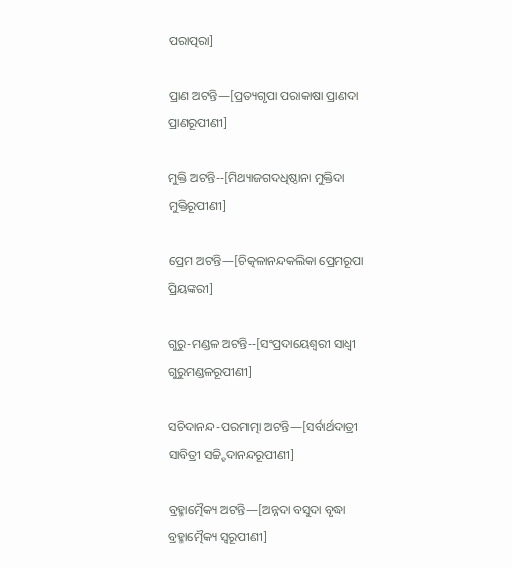ପରାତ୍ପରା]

ପ୍ରାଣ ଅଟନ୍ତି—[ପ୍ରତ୍ୟଗୃପା ପରାକାଷା ପ୍ରାଣଦା ପ୍ରାଣରୂପୀଣୀ]

ମୁକ୍ତି ଅଟନ୍ତି--[ମିଥ୍ୟାଜଗଦଧିଷ୍ଠାନା ମୁକ୍ତିଦା ମୁକ୍ତିରୂପୀଣୀ]

ପ୍ରେମ ଅଟନ୍ତି—[ଚିତ୍କଳାନନ୍ଦକଲିକା ପ୍ରେମରୂପା ପ୍ରିୟଙ୍କରୀ]

ଗୁରୁ-ମଣ୍ଡଳ ଅଟନ୍ତି--[ସଂପ୍ରଦାୟେଶ୍ଵରୀ ସାଧ୍ଵୀ ଗୁରୁମଣ୍ଡଳରୂପୀଣୀ]

ସଚିଦାନନ୍ଦ-ପରମାତ୍ମା ଅଟନ୍ତି—[ସର୍ବାର୍ଥଦାତ୍ରୀ ସାବିତ୍ରୀ ସଚ୍ଚ୍ହିଦାନନ୍ଦରୂପୀଣୀ]

ବ୍ରହ୍ମାତ୍ମୈକ୍ୟ ଅଟନ୍ତି—[ଅନ୍ନଦା ବସୁଦା ବୃଦ୍ଧା ବ୍ରହ୍ମାତ୍ମୈକ୍ୟ ସ୍ଵରୂପୀଣୀ]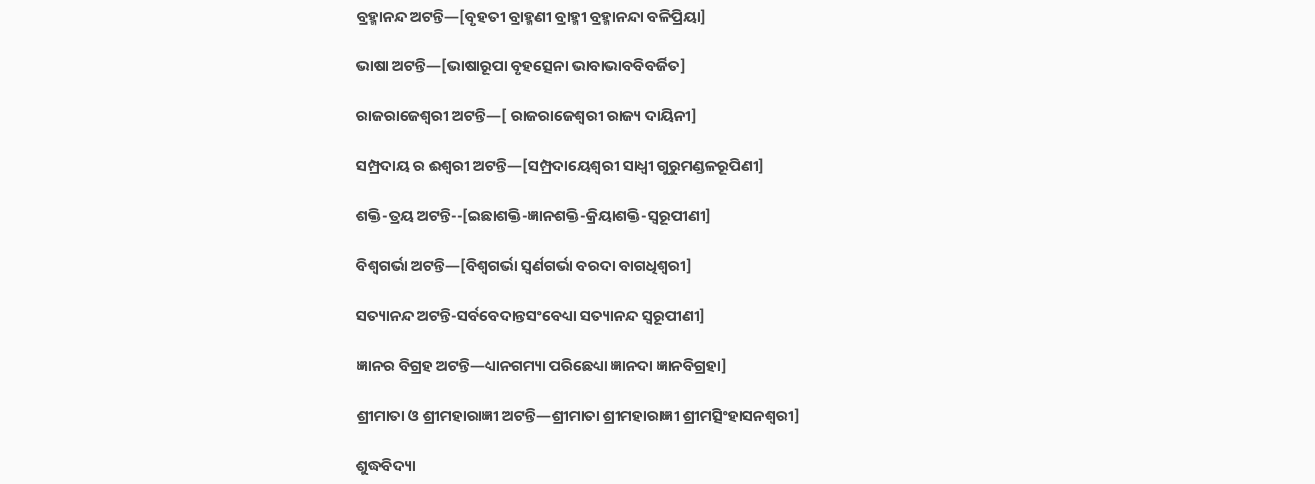ବ୍ରହ୍ମାନନ୍ଦ ଅଟନ୍ତି—[ବୃହତୀ ବ୍ରାହ୍ମଣୀ ବ୍ରାହ୍ମୀ ବ୍ରହ୍ମାନନ୍ଦା ବଳିପ୍ରିୟା]

ଭାଷା ଅଟନ୍ତି—[ଭାଷାରୂପା ବୃହତ୍ସେନା ଭାବାଭାବବିବର୍ଜିତ]

ରାଜରାଜେଶ୍ଵରୀ ଅଟନ୍ତି—[ ରାଜରାଜେଶ୍ଵରୀ ରାଜ୍ୟ ଦାୟିନୀ]

ସମ୍ପ୍ରଦାୟ ର ଈଶ୍ଵରୀ ଅଟନ୍ତି—[ସମ୍ପ୍ରଦାୟେଶ୍ଵରୀ ସାଧ୍ଵୀ ଗୁରୁମଣ୍ଡଳରୂପିଣୀ]

ଶକ୍ତି-ତ୍ରୟ ଅଟନ୍ତି--[ଇଛାଶକ୍ତି-ଜ୍ଞାନଶକ୍ତି-କ୍ରିୟାଶକ୍ତି-ସ୍ବରୂପୀଣୀ]

ବିଶ୍ଵଗର୍ଭା ଅଟନ୍ତି—[ବିଶ୍ଵଗର୍ଭା ସ୍ଵର୍ଣଗର୍ଭା ବରଦା ବାଗଧିଶ୍ଵରୀ]

ସତ୍ୟାନନ୍ଦ ଅଟନ୍ତି-ସର୍ବବେଦାନ୍ତସଂବେଧ୍ୟା ସତ୍ୟାନନ୍ଦ ସ୍ବରୂପୀଣୀ]

ଜ୍ଞାନର ବିଗ୍ରହ ଅଟନ୍ତି—ଧ୍ୟାନଗମ୍ୟା ପରିଛେଧ୍ୟା ଜ୍ଞାନଦା ଜ୍ଞାନବିଗ୍ରହା]

ଶ୍ରୀମାତା ଓ ଶ୍ରୀମହାରାଜ୍ଞୀ ଅଟନ୍ତି—ଶ୍ରୀମାତା ଶ୍ରୀମହାରାଜ୍ଞୀ ଶ୍ରୀମତ୍ସିଂହାସନଶ୍ଵରୀ]

ଶୁଦ୍ଧବିଦ୍ୟା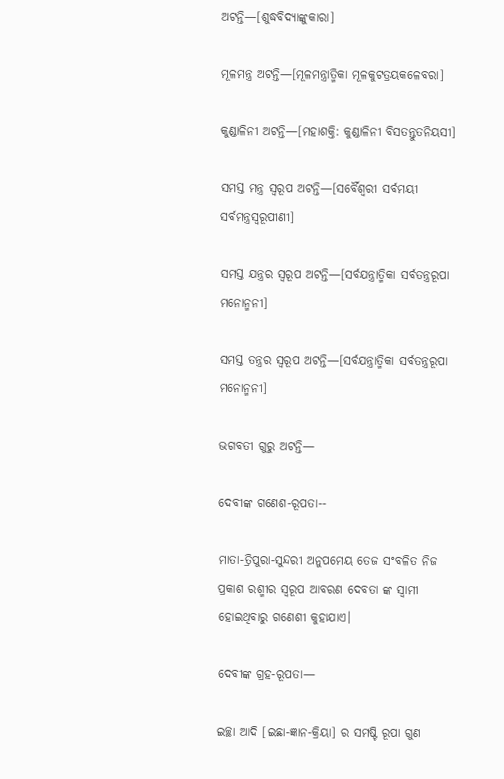ଅଟନ୍ତି—[ଶୁଦ୍ଧବିଦ୍ୟାଙ୍କୁକାରା]

ମୂଳମନ୍ତ୍ର ଅଟନ୍ତି—[ମୂଳମନ୍ତ୍ରାତ୍ମିକା ମୂଳକୁଟତ୍ରୟକଳେବରା]

କୁଣ୍ଡାଳିନୀ ଅଟନ୍ତି—[ମହାଶକ୍ତି: କୁଣ୍ଡାଳିନୀ ବିସତନ୍ତୁତନିୟସୀ]

ସମସ୍ତ ମନ୍ତ୍ର ସ୍ୱରୂପ ଅଟନ୍ତି—[ସର୍ବୈଶ୍ଵରୀ ସର୍ବମୟୀ ସର୍ବମନ୍ତ୍ରସ୍ବରୂପୀଣୀ]

ସମସ୍ତ ଯନ୍ତ୍ରର ସ୍ୱରୂପ ଅଟନ୍ତି—[ସର୍ବଯନ୍ତ୍ରାତ୍ମିକା ସର୍ବତନ୍ତ୍ରରୂପା ମନୋନ୍ମନୀ]

ସମସ୍ତ ତନ୍ତ୍ରର ସ୍ୱରୂପ ଅଟନ୍ତି—[ସର୍ବଯନ୍ତ୍ରାତ୍ମିକା ସର୍ବତନ୍ତ୍ରରୂପା ମନୋନ୍ମନୀ]

ଭଗବତୀ ଗୁରୁ ଅଟନ୍ତି—

ଦେବୀଙ୍କ ଗଣେଶ-ରୂପତା--

ମାତା-ତ୍ରିପୁରା-ସୁନ୍ଦରୀ ଅନୁପମେୟ ତେଜ ସଂବଳିତ ନିଜ ପ୍ରକାଶ ରଶ୍ମୀର ସ୍ୱରୂପ ଆବରଣ ଦେବତା ଙ୍କ ସ୍ଵାମୀ ହୋଇଥିବାରୁ ଗଣେଶୀ କୁହାଯାଏ।

ଦେବୀଙ୍କ ଗ୍ରହ-ରୂପତା—

ଇଚ୍ଛା ଆଦି [ଇଛା-ଜ୍ଞାନ-କ୍ରିୟା] ର ସମଷ୍ଟି ରୂପା ଗୁଣ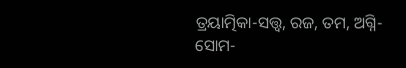ତ୍ରୟାତ୍ମିକା-ସତ୍ତ୍ଵ, ରଜ, ତମ, ଅଗ୍ନି-ସୋମ-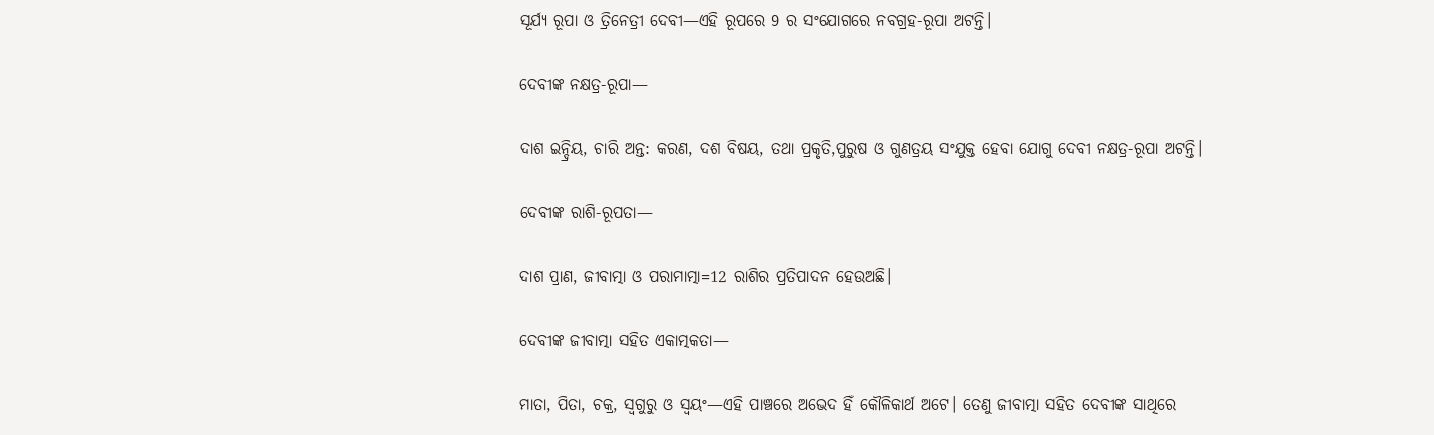ସୂର୍ଯ୍ୟ ରୂପା ଓ ତ୍ରିନେତ୍ରୀ ଦେବୀ—ଏହି ରୂପରେ 9 ର ସଂଯୋଗରେ ନବଗ୍ରହ-ରୂପା ଅଟନ୍ତି।

ଦେବୀଙ୍କ ନକ୍ଷତ୍ର-ରୂପା—

ଦାଶ ଇନ୍ଦ୍ରିୟ, ଚାରି ଅନ୍ତ: କରଣ, ଦଶ ବିଷୟ, ତଥା ପ୍ରକୃତି,ପୁରୁଷ ଓ ଗୁଣତ୍ରୟ ସଂଯୁକ୍ତ ହେବା ଯୋଗୁ ଦେବୀ ନକ୍ଷତ୍ର-ରୂପା ଅଟନ୍ତି।

ଦେବୀଙ୍କ ରାଶି-ରୂପତା—

ଦାଶ ପ୍ରାଣ, ଜୀବାତ୍ମା ଓ ପରାମାତ୍ମା=12 ରାଶିର ପ୍ରତିପାଦନ ହେଉଅଛି।

ଦେବୀଙ୍କ ଜୀବାତ୍ମା ସହିତ ଏକାତ୍ମକତା—

ମାତା, ପିତା, ଚକ୍ର, ସ୍ଵଗୁରୁ ଓ ସ୍ଵୟଂ—ଏହି ପାଞ୍ଚରେ ଅଭେଦ ହିଁ କୌଳିକାର୍ଥ ଅଟେ। ତେଣୁ ଜୀବାତ୍ମା ସହିତ ଦେବୀଙ୍କ ସାଥିରେ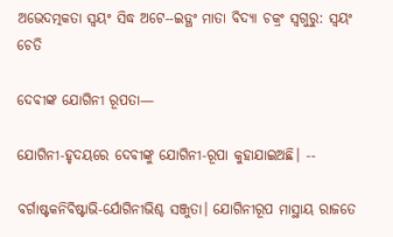ଅଭେଦତ୍ମକତା ସ୍ଵୟଂ ସିଦ୍ଧ ଅଟେ--ଇତ୍ଥଂ ମାତା ବିଦ୍ୟା ଚକ୍ରଂ ସ୍ଵଗୁରୁ: ସ୍ଵୟଂ ଚେତି

ଦେବୀଙ୍କ ଯୋଗିନୀ ରୂପତା—

ଯୋଗିନୀ-ହୃଦୟରେ ଦେବୀଙ୍କୁ ଯୋଗିନୀ-ରୂପା କୁହାଯାଇଅଛି। --

ବର୍ଗାଷ୍ଟକନିବିଷ୍ଟାଭି-ର୍ଯୋଗିନୀଭିଶ୍ଚ ସଞ୍ଜୁତା। ଯୋଗିନୀରୂପ ମାସ୍ଥାୟ ରାଜତେ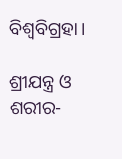ବିଶ୍ଵବିଗ୍ରହା।

ଶ୍ରୀଯନ୍ତ୍ର ଓ ଶରୀର-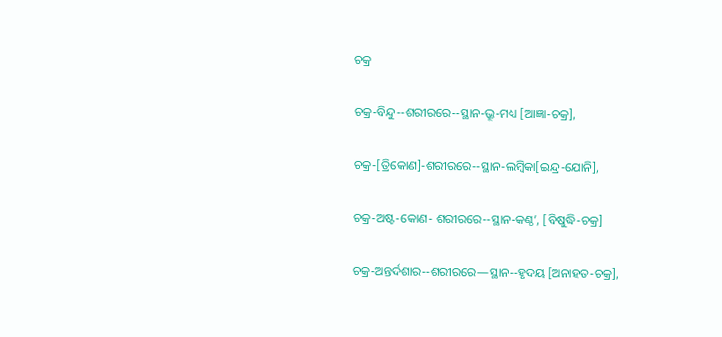ଚକ୍ର

ଚକ୍ର-ବିନ୍ଦୁ--ଶରୀରରେ--ସ୍ଥାନ-ଭ୍ରୂ-ମଧ୍ୟ [ଆଜ୍ଞା-ଚକ୍ର],

ଚକ୍ର-[ତ୍ରିକୋଣ]-ଶରୀରରେ--ସ୍ଥାନ-ଲମ୍ବିକା[ଇନ୍ଦ୍ର-ଯୋନି],

ଚକ୍ର-ଅଷ୍ଟ-କୋଣ- ଶରୀରରେ--ସ୍ଥାନ-କଣ୍ଠ’, [ବିଷୁଦ୍ଧି-ଚକ୍ର]

ଚକ୍ର-ଅନ୍ତର୍ଦଶାର--ଶରୀରରେ—ସ୍ଥାନ--ହୃଦୟ [ଅନାହତ-ଚକ୍ର],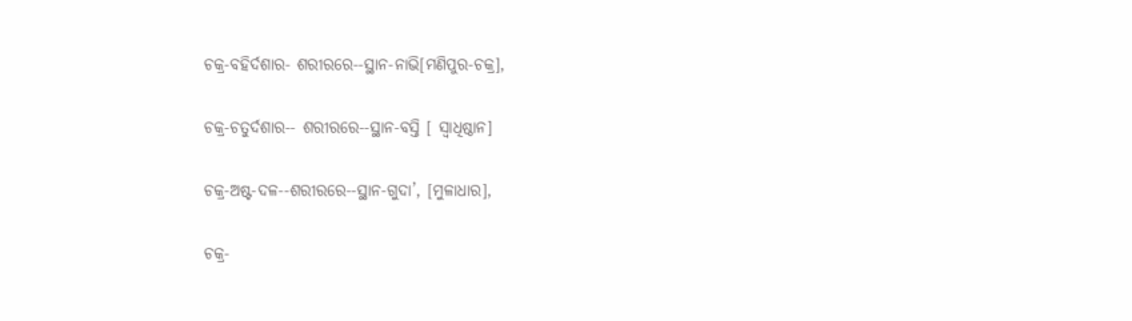ଚକ୍ର-ବହିର୍ଦଶାର- ଶରୀରରେ--ସ୍ଥାନ-ନାଭି[ମଣିପୁର-ଚକ୍ର],

ଚକ୍ର-ଚତୁର୍ଦଶାର-- ଶରୀରରେ--ସ୍ଥାନ-ବସ୍ତି [ ସ୍ଵାଧିଷ୍ଠାନ]

ଚକ୍ର-ଅଷ୍ଟ-ଦଳ--ଶରୀରରେ--ସ୍ଥାନ-ଗୁଦା’, [ମୁଳାଧାର],

ଚକ୍ର-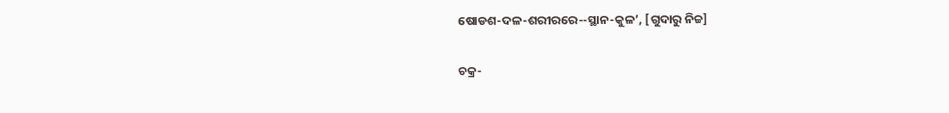ଷୋଡଶ-ଦଳ-ଶରୀରରେ--ସ୍ଥାନ-କୁଳ’, [ଗୁଦାରୁ ନିଚ୍ଚ]

ଚକ୍ର-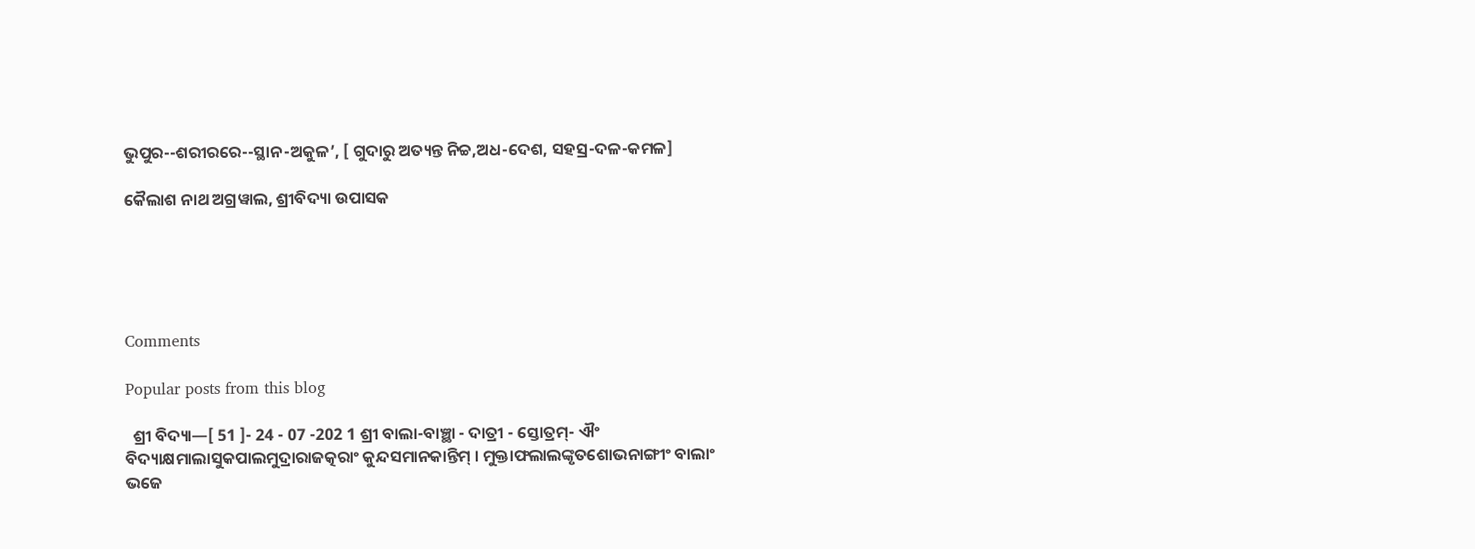ଭୁପୁର--ଶରୀରରେ--ସ୍ଥାନ-ଅକୁଳ’, [ ଗୁଦାରୁ ଅତ୍ୟନ୍ତ ନିଚ୍ଚ,ଅଧ-ଦେଶ, ସହସ୍ର-ଦଳ-କମଳ]

କୈଲାଶ ନାଥ ଅଗ୍ରୱାଲ, ଶ୍ରୀବିଦ୍ୟା ଉପାସକ





Comments

Popular posts from this blog

  ଶ୍ରୀ ବିଦ୍ୟା—[ 51 ]- 24 - 07 -202 1 ଶ୍ରୀ ବାଲା-ବାଞ୍ଛା - ଦାତ୍ରୀ - ସ୍ତୋତ୍ରମ୍- ଐଂ ବିଦ୍ୟାକ୍ଷମାଲାସୁକପାଲମୁଦ୍ରାରାଜତ୍କରାଂ କୁନ୍ଦସମାନକାନ୍ତିମ୍ । ମୁକ୍ତାଫଲାଲଙ୍କୃତଶୋଭନାଙ୍ଗୀଂ ବାଲାଂ ଭଜେ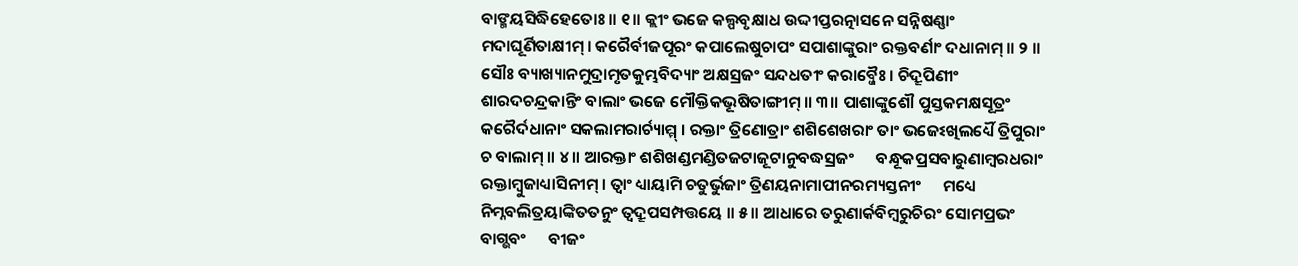ବାଙ୍ମୟସିଦ୍ଧିହେତୋଃ ॥ ୧॥ କ୍ଲୀଂ ଭଜେ କଲ୍ପବୃକ୍ଷାଧ ଉଦ୍ଦୀପ୍ତରତ୍ନାସନେ ସନ୍ନିଷଣ୍ଣାଂ ମଦାଘୂର୍ଣିତାକ୍ଷୀମ୍ । କରୈର୍ବୀଜପୂରଂ କପାଲେଷୁଚାପଂ ସପାଶାଙ୍କୁରାଂ ରକ୍ତବର୍ଣାଂ ଦଧାନାମ୍ ॥ ୨ ॥ ସୌଃ ବ୍ୟାଖ୍ୟାନମୁଦ୍ରାମୃତକୁମ୍ଭବିଦ୍ୟାଂ ଅକ୍ଷସ୍ରଜଂ ସନ୍ଦଧତୀଂ କରାବ୍ଜୈଃ । ଚିଦ୍ରୂପିଣୀଂ ଶାରଦଚନ୍ଦ୍ରକାନ୍ତିଂ ବାଲାଂ ଭଜେ ମୌକ୍ତିକଭୂଷିତାଙ୍ଗୀମ୍ ॥ ୩॥ ପାଶାଙ୍କୁଶୌ ପୁସ୍ତକମକ୍ଷସୂତ୍ରଂ କରୈର୍ଦଧାନାଂ ସକଲାମରାର୍ଚ୍ୟାମ୍ମ୍ । ରକ୍ତାଂ ତ୍ରିଣୋତ୍ରାଂ ଶଶିଶେଖରାଂ ତାଂ ଭଜେଽଖିଲର୍ଧ୍ୟୈ ତ୍ରିପୁରାଂ ଚ ବାଲାମ୍ ॥ ୪॥ ଆରକ୍ତାଂ ଶଶିଖଣ୍ଡମଣ୍ଡିତଜଟାଜୂଟାନୁବଦ୍ଧସ୍ରଜଂ      ବନ୍ଧୂକପ୍ରସବାରୁଣାମ୍ବରଧରାଂ ରକ୍ତାମ୍ବୁଜାଧ୍ୟାସିନୀମ୍ । ତ୍ୱାଂ ଧ୍ୟାୟାମି ଚତୁର୍ଭୁଜାଂ ତ୍ରିଣୟନାମାପୀନରମ୍ୟସ୍ତନୀଂ      ମଧ୍ୟେ ନିମ୍ନବଲିତ୍ରୟାଙ୍କିତତନୁଂ ତ୍ୱଦ୍ରୂପସମ୍ପତ୍ତୟେ ॥ ୫॥ ଆଧାରେ ତରୁଣାର୍କବିମ୍ବରୁଚିରଂ ସୋମପ୍ରଭଂ ବାଗ୍ଭବଂ      ବୀଜଂ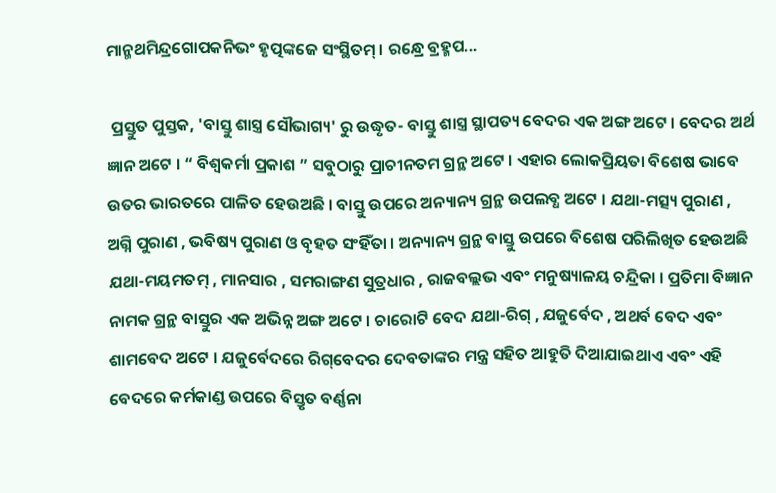ମାନ୍ମଥମିନ୍ଦ୍ରଗୋପକନିଭଂ ହୃତ୍ପଙ୍କଜେ ସଂସ୍ଥିତମ୍ । ରନ୍ଧ୍ରେ ବ୍ରହ୍ମପ...

 ପ୍ରସ୍ତୁତ ପୁସ୍ତକ, 'ବାସ୍ତୁ ଶାସ୍ତ୍ର ସୌଭାଗ୍ୟ' ରୁ ଉଦ୍ଧୃତ- ବାସ୍ତୁ ଶାସ୍ତ୍ର ସ୍ଥାପତ୍ୟ ବେଦର ଏକ ଅଙ୍ଗ ଅଟେ । ବେଦର ଅର୍ଥ ଜ୍ଞାନ ଅଟେ । “ ବିଶ୍ୱକର୍ମା ପ୍ରକାଶ ” ସବୁଠାରୁ ପ୍ରାଚୀନତମ ଗ୍ରନ୍ଥ ଅଟେ । ଏହାର ଲୋକପ୍ରିୟତା ବିଶେଷ ଭାବେ ଉତର ଭାରତରେ ପାଳିତ ହେଉଅଛି । ବାସ୍ତୁ ଉପରେ ଅନ୍ୟାନ୍ୟ ଗ୍ରନ୍ଥ ଉପଲବ୍ଧ ଅଟେ । ଯଥା-ମତ୍ସ୍ୟ ପୁରାଣ , ଅଗ୍ନି ପୁରାଣ , ଭବିଷ୍ୟ ପୁରାଣ ଓ ବୃହତ ସଂହିଁତା । ଅନ୍ୟାନ୍ୟ ଗ୍ରନ୍ଥ ବାସ୍ତୁ ଉପରେ ବିଶେଷ ପରିଲିଖିତ ହେଉଅଛି ଯଥା-ମୟମତମ୍‌ , ମାନସାର , ସମରାଙ୍ଗଣ ସୁତ୍ରଧାର , ରାଜବଲ୍ଲଭ ଏବଂ ମନୁଷ୍ୟାଳୟ ଚନ୍ଦ୍ରିକା । ପ୍ରତିମା ବିଜ୍ଞାନ ନାମକ ଗ୍ରନ୍ଥ ବାସ୍ତୁର ଏକ ଅଭିନ୍ନ ଅଙ୍ଗ ଅଟେ । ଚାରୋଟି ବେଦ ଯଥା-ରିଗ୍‌ , ଯଜୁର୍ବେଦ , ଅଥର୍ବ ବେଦ ଏବଂ ଶାମବେଦ ଅଟେ । ଯଜୁର୍ବେଦରେ ରିଗ୍‌ବେଦର ଦେବତାଙ୍କର ମନ୍ତ୍ର ସହିତ ଆହୁତି ଦିଆଯାଇଥାଏ ଏବଂ ଏହି ବେଦରେ କର୍ମକାଣ୍ଡ ଉପରେ ବିସ୍ତୃତ ବର୍ଣ୍ଣନା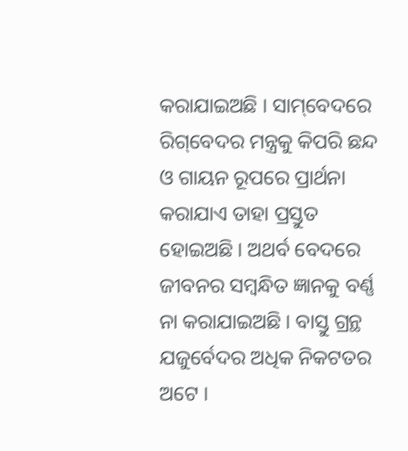କରାଯାଇଅଛି । ସାମ୍‌ବେଦରେ ରିଗ୍‌ବେଦର ମନ୍ତ୍ରକୁ କିପରି ଛନ୍ଦ ଓ ଗାୟନ ରୂପରେ ପ୍ରାର୍ଥନା କରାଯାଏ ତାହା ପ୍ରସ୍ତୁତ ହୋଇଅଛି । ଅଥର୍ବ ବେଦରେ ଜୀବନର ସମ୍ବନ୍ଧିତ ଜ୍ଞାନକୁ ବର୍ଣ୍ଣ ନା କରାଯାଇଅଛି । ବାସ୍ତୁ ଗ୍ରନ୍ଥ ଯଜୁର୍ବେଦର ଅଧିକ ନିକଟତର ଅଟେ ।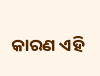କାରଣ ଏହି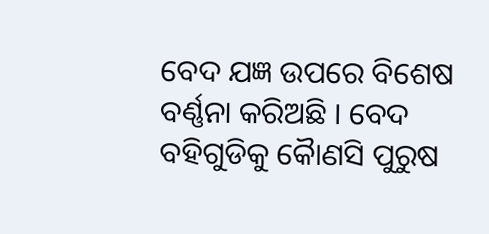ବେଦ ଯଜ୍ଞ ଉପରେ ବିଶେଷ ବର୍ଣ୍ଣନା କରିଅଛି । ବେଦ ବହିଗୁଡିକୁ କୈାଣସି ପୁରୁଷ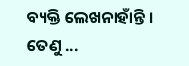ବ୍ୟକ୍ତି ଲେଖନାହାଁନ୍ତି । ତେଣୁ ...